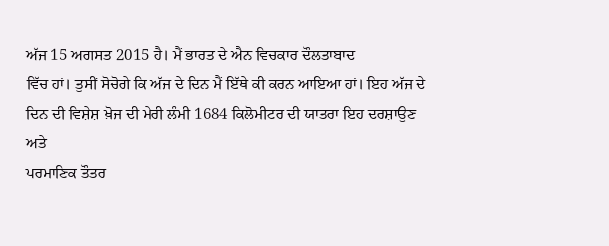ਅੱਜ 15 ਅਗਸਤ 2015 ਹੈ। ਮੈਂ ਭਾਰਤ ਦੇ ਐਨ ਵਿਚਕਾਰ ਦੌਲਤਾਬਾਦ
ਵਿੱਚ ਹਾਂ। ਤੁਸੀਂ ਸੋਚੋਗੇ ਕਿ ਅੱਜ ਦੇ ਦਿਨ ਮੈਂ ਇੱਥੇ ਕੀ ਕਰਨ ਆਇਆ ਹਾਂ। ਇਹ ਅੱਜ ਦੇ
ਦਿਨ ਦੀ ਵਿਸ਼ੇਸ਼ ਖ਼ੋਜ ਦੀ ਮੇਰੀ ਲੰਮੀ 1684 ਕਿਲੋਮੀਟਰ ਦੀ ਯਾਤਰਾ ਇਹ ਦਰਸ਼ਾਉਣ ਅਤੇ
ਪਰਮਾਣਿਕ ਤੌਤਰ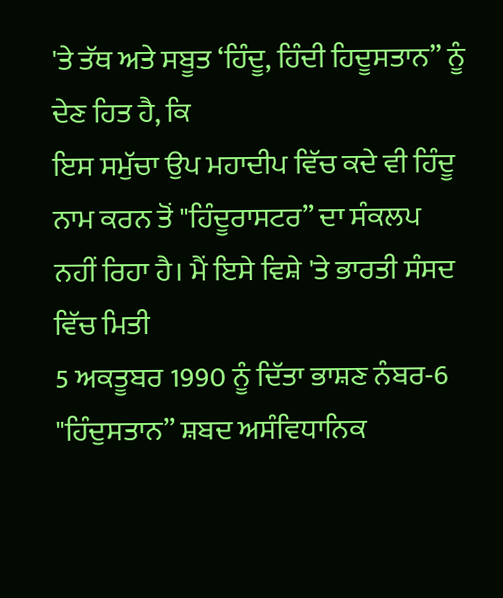'ਤੇ ਤੱਥ ਅਤੇ ਸਬੂਤ ‘ਹਿੰਦੂ, ਹਿੰਦੀ ਹਿਦੂਸਤਾਨ” ਨੂੰ ਦੇਣ ਹਿਤ ਹੈ, ਕਿ
ਇਸ ਸਮੁੱਚਾ ਉਪ ਮਹਾਦੀਪ ਵਿੱਚ ਕਦੇ ਵੀ ਹਿੰਦੂ ਨਾਮ ਕਰਨ ਤੋਂ "ਹਿੰਦੂਰਾਸਟਰ” ਦਾ ਸੰਕਲਪ
ਨਹੀਂ ਰਿਹਾ ਹੈ। ਮੈਂ ਇਸੇ ਵਿਸ਼ੇ 'ਤੇ ਭਾਰਤੀ ਸੰਸਦ ਵਿੱਚ ਮਿਤੀ
5 ਅਕਤੂਬਰ 1990 ਨੂੰ ਦਿੱਤਾ ਭਾਸ਼ਣ ਨੰਬਰ-6
"ਹਿੰਦੁਸਤਾਨ” ਸ਼ਬਦ ਅਸੰਵਿਧਾਨਿਕ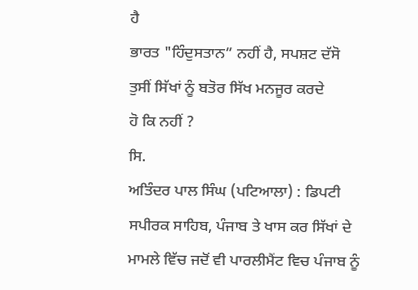ਹੈ
ਭਾਰਤ "ਹਿੰਦੁਸਤਾਨ” ਨਹੀਂ ਹੈ, ਸਪਸ਼ਟ ਦੱਸੋ ਤੁਸੀਂ ਸਿੱਖਾਂ ਨੂੰ ਬਤੋਰ ਸਿੱਖ ਮਨਜੂਰ ਕਰਦੇ
ਹੋ ਕਿ ਨਹੀਂ ?
ਸਿ.
ਅਤਿੰਦਰ ਪਾਲ ਸਿੰਘ (ਪਟਿਆਲਾ) : ਡਿਪਟੀ ਸਪੀਰਕ ਸਾਹਿਬ, ਪੰਜਾਬ ਤੇ ਖਾਸ ਕਰ ਸਿੱਖਾਂ ਦੇ
ਮਾਮਲੇ ਵਿੱਚ ਜਦੋਂ ਵੀ ਪਾਰਲੀਮੈਂਟ ਵਿਚ ਪੰਜਾਬ ਨੂੰ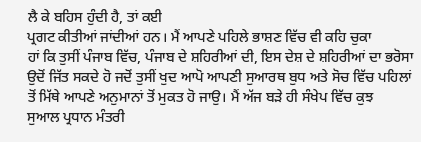ਲੈ ਕੇ ਬਹਿਸ ਹੁੰਦੀ ਹੈ, ਤਾਂ ਕਈ
ਪ੍ਰਗਟ ਕੀਤੀਆਂ ਜਾਂਦੀਆਂ ਹਨ। ਮੈਂ ਆਪਣੇ ਪਹਿਲੇ ਭਾਸ਼ਣ ਵਿੱਚ ਵੀ ਕਹਿ ਚੁਕਾ
ਹਾਂ ਕਿ ਤੁਸੀਂ ਪੰਜਾਬ ਵਿੱਚ, ਪੰਜਾਬ ਦੇ ਸ਼ਹਿਰੀਆਂ ਦੀ, ਇਸ ਦੇਸ਼ ਦੇ ਸ਼ਹਿਰੀਆਂ ਦਾ ਭਰੋਸਾ
ਉਦੋਂ ਜਿੱਤ ਸਕਦੇ ਹੋ ਜਦੋਂ ਤੁਸੀਂ ਖੁਦ ਆਪੋ ਆਪਣੀ ਸੁਆਰਥ ਬੁਧ ਅਤੇ ਸੋਚ ਵਿੱਚ ਪਹਿਲਾਂ
ਤੋਂ ਮਿੱਥੇ ਆਪਣੇ ਅਨੁਮਾਨਾਂ ਤੋਂ ਮੁਕਤ ਹੋ ਜਾਉ। ਮੈਂ ਅੱਜ ਬੜੇ ਹੀ ਸੰਖੇਪ ਵਿੱਚ ਕੁਝ
ਸੁਆਲ ਪ੍ਰਧਾਨ ਮੰਤਰੀ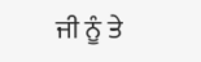ਜੀ ਨੂੰ ਤੇ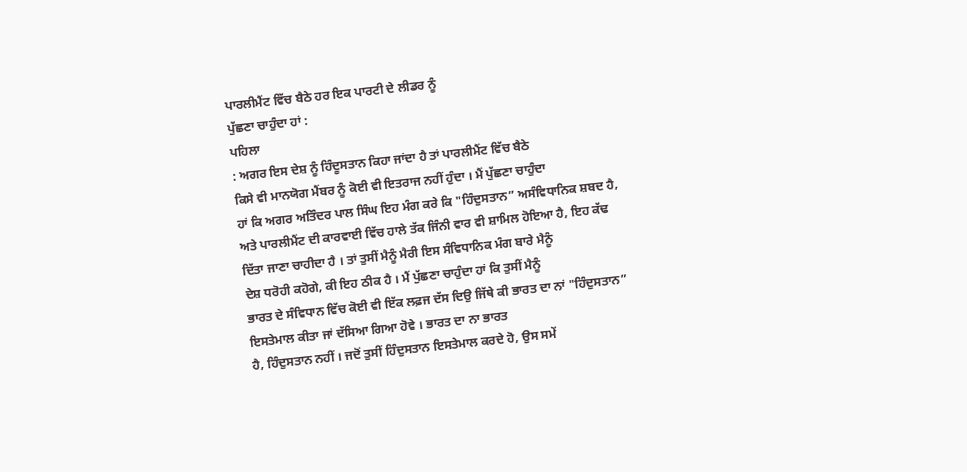ਪਾਰਲੀਮੈਂਟ ਵਿੱਚ ਬੈਠੇ ਹਰ ਇਕ ਪਾਰਟੀ ਦੇ ਲੀਡਰ ਨੂੰ
ਪੁੱਛਣਾ ਚਾਹੁੰਦਾ ਹਾਂ :
ਪਹਿਲਾ
: ਅਗਰ ਇਸ ਦੇਸ਼ ਨੂੰ ਹਿੰਦੂਸਤਾਨ ਕਿਹਾ ਜਾਂਦਾ ਹੈ ਤਾਂ ਪਾਰਲੀਮੈਂਟ ਵਿੱਚ ਬੈਠੇ
ਕਿਸੇ ਵੀ ਮਾਨਯੋਗ ਮੈਂਬਰ ਨੂੰ ਕੋਈ ਵੀ ਇਤਰਾਜ ਨਹੀਂ ਹੁੰਦਾ । ਮੈਂ ਪੁੱਛਣਾ ਚਾਹੁੰਦਾ
ਹਾਂ ਕਿ ਅਗਰ ਅਤਿੰਦਰ ਪਾਲ ਸਿੰਘ ਇਹ ਮੰਗ ਕਰੇ ਕਿ "ਹਿੰਦੁਸਤਾਨ” ਅਸੰਵਿਧਾਨਿਕ ਸ਼ਬਦ ਹੈ,
ਅਤੇ ਪਾਰਲੀਮੈਂਟ ਦੀ ਕਾਰਵਾਈ ਵਿੱਚ ਹਾਲੇ ਤੱਕ ਜਿੰਨੀ ਵਾਰ ਵੀ ਸ਼ਾਮਿਲ ਹੋਇਆ ਹੈ, ਇਹ ਕੱਢ
ਦਿੱਤਾ ਜਾਣਾ ਚਾਹੀਦਾ ਹੈ । ਤਾਂ ਤੁਸੀਂ ਮੈਨੂੰ ਮੈਰੀ ਇਸ ਸੰਵਿਧਾਨਿਕ ਮੰਗ ਬਾਰੇ ਮੈਨੂੰ
ਦੇਸ਼ ਧਰੋਹੀ ਕਹੋਗੇ, ਕੀ ਇਹ ਠੀਕ ਹੈ । ਮੈਂ ਪੁੱਛਣਾ ਚਾਹੁੰਦਾ ਹਾਂ ਕਿ ਤੁਸੀਂ ਮੈਨੂੰ
ਭਾਰਤ ਦੇ ਸੰਵਿਧਾਨ ਵਿੱਚ ਕੋਈ ਵੀ ਇੱਕ ਲਫ਼ਜ ਦੱਸ ਦਿਉ ਜਿੱਥੇ ਕੀ ਭਾਰਤ ਦਾ ਨਾਂ "ਹਿੰਦੁਸਤਾਨ”
ਇਸਤੇਮਾਲ ਕੀਤਾ ਜਾਂ ਦੱਸਿਆ ਗਿਆ ਹੋਵੇ । ਭਾਰਤ ਦਾ ਨਾ ਭਾਰਤ
ਹੈ, ਹਿੰਦੁਸਤਾਨ ਨਹੀਂ । ਜਦੋਂ ਤੁਸੀਂ ਹਿੰਦੁਸਤਾਨ ਇਸਤੇਮਾਲ ਕਰਦੇ ਹੋ, ਉਸ ਸਮੇਂ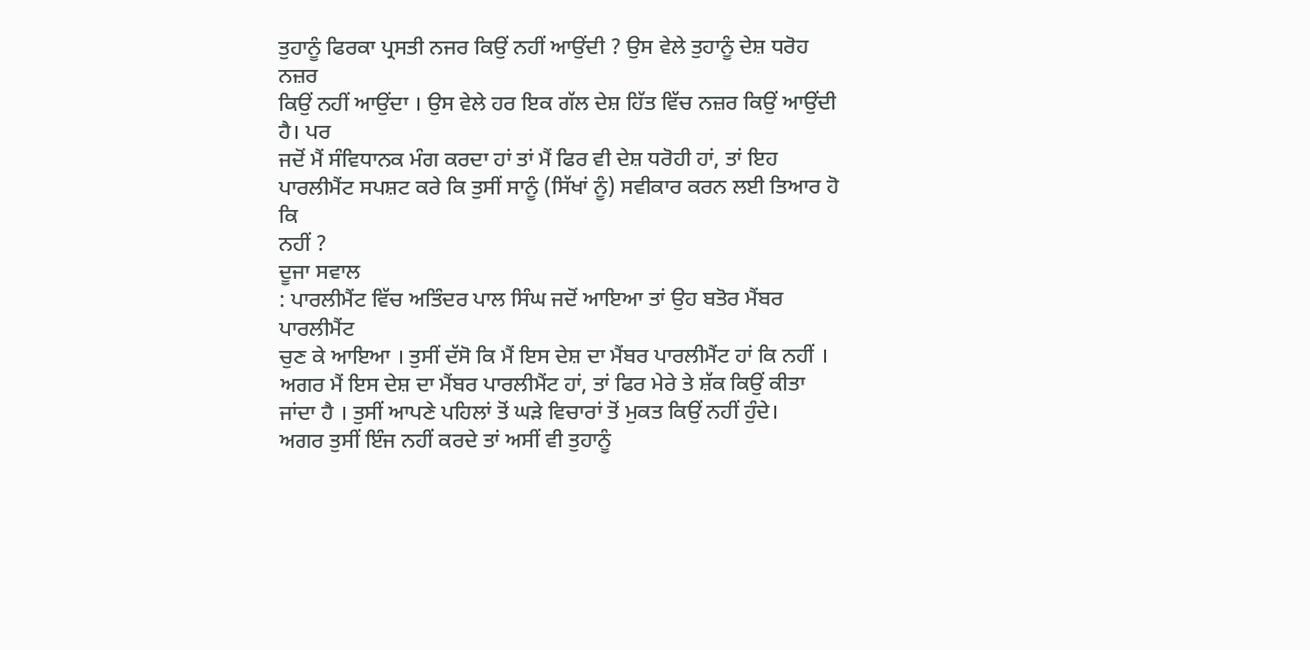ਤੁਹਾਨੂੰ ਫਿਰਕਾ ਪ੍ਰਸਤੀ ਨਜਰ ਕਿਉਂ ਨਹੀਂ ਆਉਂਦੀ ? ਉਸ ਵੇਲੇ ਤੁਹਾਨੂੰ ਦੇਸ਼ ਧਰੋਹ ਨਜ਼ਰ
ਕਿਉਂ ਨਹੀਂ ਆਉਂਦਾ । ਉਸ ਵੇਲੇ ਹਰ ਇਕ ਗੱਲ ਦੇਸ਼ ਹਿੱਤ ਵਿੱਚ ਨਜ਼ਰ ਕਿਉਂ ਆਉਂਦੀ ਹੈ। ਪਰ
ਜਦੋਂ ਮੈਂ ਸੰਵਿਧਾਨਕ ਮੰਗ ਕਰਦਾ ਹਾਂ ਤਾਂ ਮੈਂ ਫਿਰ ਵੀ ਦੇਸ਼ ਧਰੋਹੀ ਹਾਂ, ਤਾਂ ਇਹ
ਪਾਰਲੀਮੈਂਟ ਸਪਸ਼ਟ ਕਰੇ ਕਿ ਤੁਸੀਂ ਸਾਨੂੰ (ਸਿੱਖਾਂ ਨੂੰ) ਸਵੀਕਾਰ ਕਰਨ ਲਈ ਤਿਆਰ ਹੋ ਕਿ
ਨਹੀਂ ?
ਦੂਜਾ ਸਵਾਲ
: ਪਾਰਲੀਮੈਂਟ ਵਿੱਚ ਅਤਿੰਦਰ ਪਾਲ ਸਿੰਘ ਜਦੋਂ ਆਇਆ ਤਾਂ ਉਹ ਬਤੋਰ ਮੈਂਬਰ ਪਾਰਲੀਮੈਂਟ
ਚੁਣ ਕੇ ਆਇਆ । ਤੁਸੀਂ ਦੱਸੋ ਕਿ ਮੈਂ ਇਸ ਦੇਸ਼ ਦਾ ਮੈਂਬਰ ਪਾਰਲੀਮੈਂਟ ਹਾਂ ਕਿ ਨਹੀਂ ।
ਅਗਰ ਮੈਂ ਇਸ ਦੇਸ਼ ਦਾ ਮੈਂਬਰ ਪਾਰਲੀਮੈਂਟ ਹਾਂ, ਤਾਂ ਫਿਰ ਮੇਰੇ ਤੇ ਸ਼ੱਕ ਕਿਉਂ ਕੀਤਾ
ਜਾਂਦਾ ਹੈ । ਤੁਸੀਂ ਆਪਣੇ ਪਹਿਲਾਂ ਤੋਂ ਘੜੇ ਵਿਚਾਰਾਂ ਤੋਂ ਮੁਕਤ ਕਿਉਂ ਨਹੀਂ ਹੁੰਦੇ।
ਅਗਰ ਤੁਸੀਂ ਇੰਜ ਨਹੀਂ ਕਰਦੇ ਤਾਂ ਅਸੀਂ ਵੀ ਤੁਹਾਨੂੰ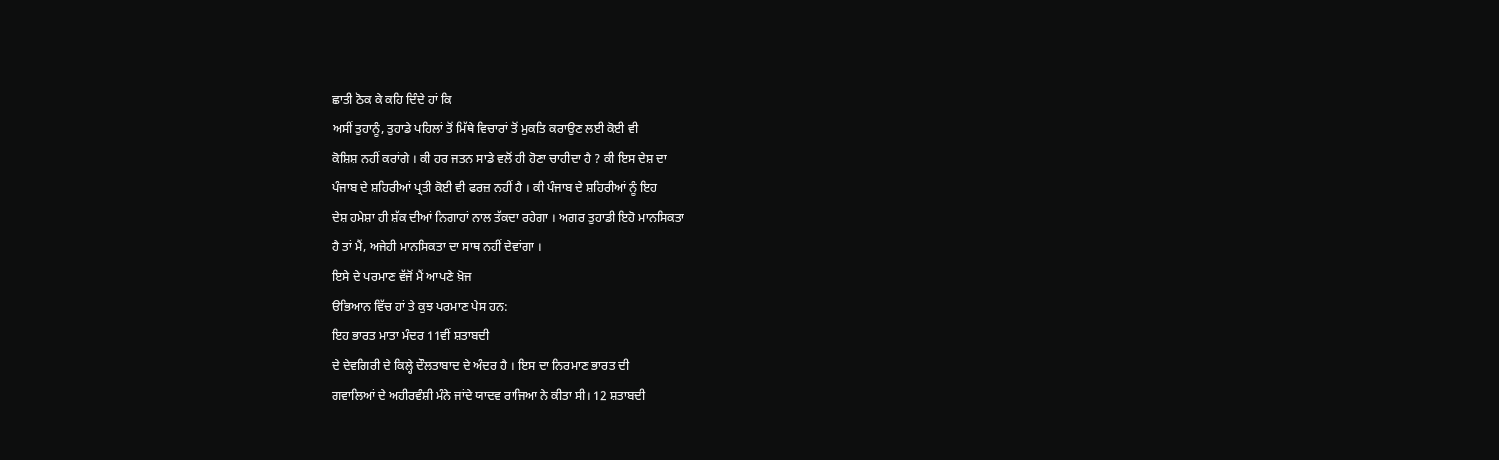ਛਾਤੀ ਠੋਕ ਕੇ ਕਹਿ ਦਿੰਦੇ ਹਾਂ ਕਿ
ਅਸੀਂ ਤੁਹਾਨੂੰ, ਤੁਹਾਡੇ ਪਹਿਲਾਂ ਤੋਂ ਮਿੱਥੇ ਵਿਚਾਰਾਂ ਤੋਂ ਮੁਕਤਿ ਕਰਾਉਣ ਲਈ ਕੋਈ ਵੀ
ਕੋਸ਼ਿਸ਼ ਨਹੀਂ ਕਰਾਂਗੇ । ਕੀ ਹਰ ਜਤਨ ਸਾਡੇ ਵਲੋਂ ਹੀ ਹੋਣਾ ਚਾਹੀਦਾ ਹੈ ? ਕੀ ਇਸ ਦੇਸ਼ ਦਾ
ਪੰਜਾਬ ਦੇ ਸ਼ਹਿਰੀਆਂ ਪ੍ਰਤੀ ਕੋਈ ਵੀ ਫਰਜ਼ ਨਹੀਂ ਹੈ । ਕੀ ਪੰਜਾਬ ਦੇ ਸ਼ਹਿਰੀਆਂ ਨੂੰ ਇਹ
ਦੇਸ਼ ਹਮੇਸ਼ਾ ਹੀ ਸ਼ੱਕ ਦੀਆਂ ਨਿਗਾਹਾਂ ਨਾਲ ਤੱਕਦਾ ਰਹੇਗਾ । ਅਗਰ ਤੁਹਾਡੀ ਇਹੋ ਮਾਨਸਿਕਤਾ
ਹੈ ਤਾਂ ਮੈਂ, ਅਜੇਹੀ ਮਾਨਸਿਕਤਾ ਦਾ ਸਾਥ ਨਹੀਂ ਦੇਵਾਂਗਾ ।
ਇਸੇ ਦੇ ਪਰਮਾਣ ਵੱਜੋਂ ਮੈਂ ਆਪਣੇ ਖ਼ੋਜ
ੳਭਿਆਨ ਵਿੱਚ ਹਾਂ ਤੇ ਕੁਝ ਪਰਮਾਣ ਪੇਸ ਹਨ:
ਇਹ ਭਾਰਤ ਮਾਤਾ ਮੰਦਰ 11ਵੀਂ ਸ਼ਤਾਬਦੀ
ਦੇ ਦੇਵਗਿਰੀ ਦੇ ਕਿਲ੍ਹੇ ਦੌਲਤਾਬਾਦ ਦੇ ਅੰਦਰ ਹੈ । ਇਸ ਦਾ ਨਿਰਮਾਣ ਭਾਰਤ ਦੀ
ਗਵਾਲਿਆਂ ਦੇ ਅਹੀਰਵੰਸ਼ੀ ਮੰਨੇ ਜਾਂਦੇ ਯਾਦਵ ਰਾਜਿਆ ਨੇ ਕੀਤਾ ਸੀ। 12 ਸ਼ਤਾਬਦੀ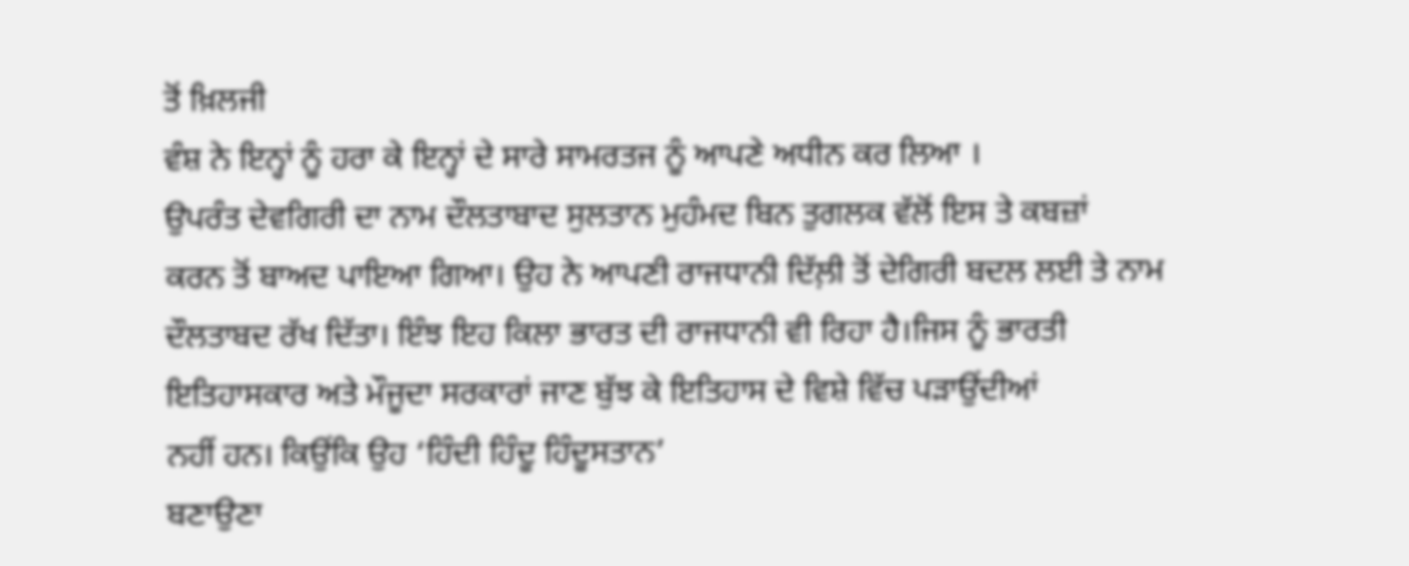ਤੋਂ ਖ਼ਿਲਜੀ
ਵੰਸ਼ ਨੇ ਇਨ੍ਹਾਂ ਨੂੰ ਹਰਾ ਕੇ ਇਨ੍ਹਾਂ ਦੇ ਸਾਰੇ ਸਾਮਰਤਜ ਨੂੰ ਆਪਣੇ ਅਧੀਨ ਕਰ ਲਿਆ ।
ਉਪਰੰਤ ਦੇਵਗਿਰੀ ਦਾ ਨਾਮ ਦੌਲਤਾਬਾਦ ਸੁਲਤਾਨ ਮੁਹੰਮਦ ਬਿਨ ਤੁਗਲਕ ਵੱਲੋਂ ਇਸ ਤੇ ਕਬਜ਼ਾਂ
ਕਰਨ ਤੋਂ ਬਾਅਦ ਪਾਇਆ ਗਿਆ। ਉਹ ਨੇ ਆਪਣੀ ਰਾਜਧਾਨੀ ਦਿੱਲ਼ੀ ਤੋਂ ਦੇਗਿਰੀ ਬਦਲ ਲਈ ਤੇ ਨਾਮ
ਦੌਲਤਾਬਦ ਰੱਖ ਦਿੱਤਾ। ਇੰਝ ਇਹ ਕਿਲਾ ਭਾਰਤ ਦੀ ਰਾਜਧਾਨੀ ਵੀ ਰਿਹਾ ਹੈ।ਜਿਸ ਨੂੰ ਭਾਰਤੀ
ਇਤਿਹਾਸਕਾਰ ਅਤੇ ਮੌਜੂਦਾ ਸਰਕਾਰਾਂ ਜਾਣ ਬੁੱਝ ਕੇ ਇਤਿਹਾਸ ਦੇ ਵਿਸ਼ੇ ਵਿੱਚ ਪੜਾਉਂਦੀਆਂ
ਨਹੀਂ ਹਨ। ਕਿਉਂਕਿ ਉਹ ‘ਹਿੰਦੀ ਹਿੰਦੂ ਹਿੰਦੂਸਤਾਨ’
ਬਣਾਉਣਾ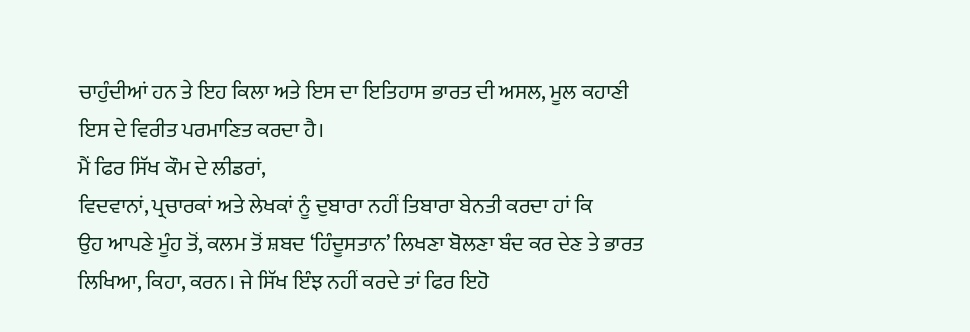ਚਾਹੁੰਦੀਆਂ ਹਨ ਤੇ ਇਹ ਕਿਲਾ ਅਤੇ ਇਸ ਦਾ ਇਤਿਹਾਸ ਭਾਰਤ ਦੀ ਅਸਲ, ਮੂਲ ਕਹਾਣੀ
ਇਸ ਦੇ ਵਿਰੀਤ ਪਰਮਾਣਿਤ ਕਰਦਾ ਹੈ।
ਮੈਂ ਫਿਰ ਸਿੱਖ ਕੌਮ ਦੇ ਲੀਡਰਾਂ,
ਵਿਦਵਾਨਾਂ, ਪ੍ਰਚਾਰਕਾਂ ਅਤੇ ਲੇਖਕਾਂ ਨੂੰ ਦੁਬਾਰਾ ਨਹੀਂ ਤਿਬਾਰਾ ਬੇਨਤੀ ਕਰਦਾ ਹਾਂ ਕਿ
ਉਹ ਆਪਣੇ ਮੂੰਹ ਤੋਂ, ਕਲਮ ਤੋਂ ਸ਼ਬਦ ‘ਹਿੰਦੂਸਤਾਨ’ ਲਿਖਣਾ ਬੋਲਣਾ ਬੰਦ ਕਰ ਦੇਣ ਤੇ ਭਾਰਤ
ਲਿਖਿਆ, ਕਿਹਾ, ਕਰਨ। ਜੇ ਸਿੱਖ ਇੰਝ ਨਹੀਂ ਕਰਦੇ ਤਾਂ ਫਿਰ ਇਹੋ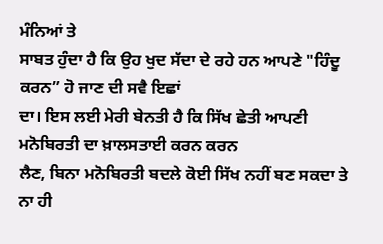ਮੰਨਿਆਂ ਤੇ
ਸਾਬਤ ਹੁੰਦਾ ਹੈ ਕਿ ਉਹ ਖੁਦ ਸੱਦਾ ਦੇ ਰਹੇ ਹਨ ਆਪਣੇ "ਹਿੰਦੂ ਕਰਨ” ਹੋ ਜਾਣ ਦੀ ਸਵੈ ਇਛਾਂ
ਦਾ। ਇਸ ਲਈ ਮੇਰੀ ਬੇਨਤੀ ਹੈ ਕਿ ਸਿੱਖ ਛੇਤੀ ਆਪਣੀ ਮਨੋਬਿਰਤੀ ਦਾ ਖ਼ਾਲਸਤਾਈ ਕਰਨ ਕਰਨ
ਲੈਣ, ਬਿਨਾ ਮਨੋਬਿਰਤੀ ਬਦਲੇ ਕੋਈ ਸਿੱਖ ਨਹੀਂ ਬਣ ਸਕਦਾ ਤੇ ਨਾ ਹੀ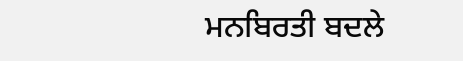ਮਨਬਿਰਤੀ ਬਦਲੇ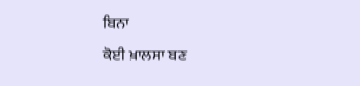ਬਿਨਾ
ਕੋਈ ਖ਼ਾਲਸਾ ਬਣ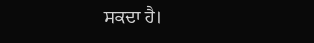ਸਕਦਾ ਹੈ।